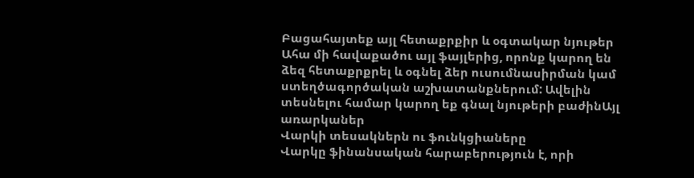Բացահայտեք այլ հետաքրքիր և օգտակար նյութեր
Ահա մի հավաքածու այլ ֆայլերից, որոնք կարող են ձեզ հետաքրքրել և օգնել ձեր ուսումնասիրման կամ ստեղծագործական աշխատանքներում: Ավելին տեսնելու համար կարող եք գնալ նյութերի բաժինԱյլ առարկաներ
Վարկի տեսակներն ու ֆունկցիաները
Վարկը ֆինանսական հարաբերություն է, որի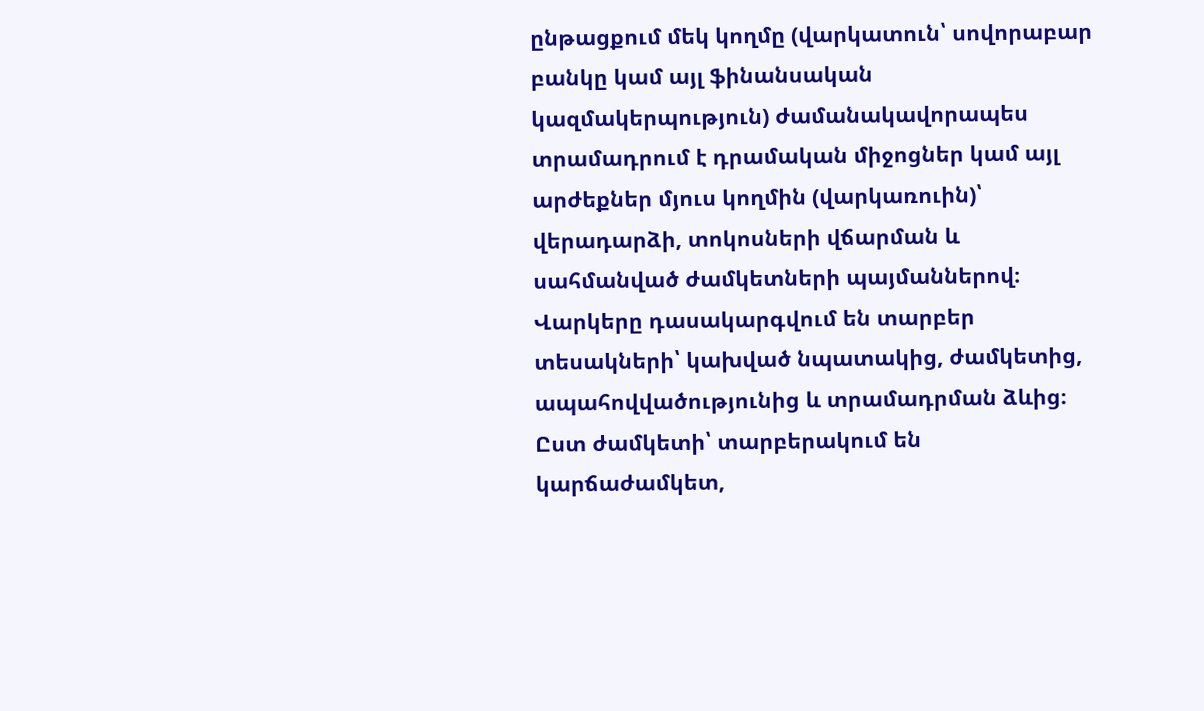ընթացքում մեկ կողմը (վարկատուն՝ սովորաբար բանկը կամ այլ ֆինանսական կազմակերպություն) ժամանակավորապես տրամադրում է դրամական միջոցներ կամ այլ արժեքներ մյուս կողմին (վարկառուին)՝ վերադարձի, տոկոսների վճարման և սահմանված ժամկետների պայմաններով։ Վարկերը դասակարգվում են տարբեր տեսակների՝ կախված նպատակից, ժամկետից, ապահովվածությունից և տրամադրման ձևից։ Ըստ ժամկետի՝ տարբերակում են կարճաժամկետ,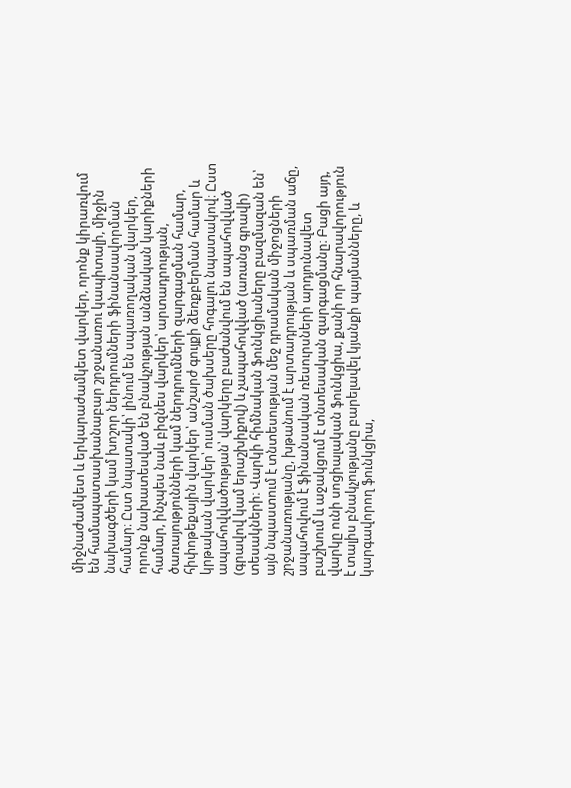միջնաժամկետ և երկարաժամկետ վարկեր, որոնք կիրառվում են համապատասխանաբար շրջանառու կապիտալի, միջին նախագծերի կամ խոշոր ներդրումների ֆինանսավորման համար։ Ըստ նպատակի՝ լինում են սպառողական վարկեր, որոնք նախատեսված են բնակչության անձնական կարիքների համար, ինչպես նաև բիզնես վարկեր՝ արտադրության, ծառայությունների կամ ներդրումների զարգացման համար, հիփոթեքային վարկեր՝ անշարժ գույքի ձեռքբերման համար և կրթական վարկեր՝ ուսման ծախսերը հոգալու նպատակով։ Ըստ ապահովվածության՝ վարկերը բաժանվում են ապահովված (գրավով կամ երաշխիքով) և չապահովված (առանց գրավի) տեսակների։ Վարկի հիմնական ֆունկցիաները բազմազան են՝ այն նպաստում է տնտեսության մեջ դրամական միջոցների շրջանառությանը, խթանում է արտադրության և սպառման աճը, ապահովում է ֆինանսական ռեսուրսների արդյունավետ բաշխում և աջակցում է տնտեսական զարգացմանը։ Բացի այդ, վարկը ունի սոցիալական ֆունկցիա, քանի որ հնարավորություն է տալիս բնակչությանը բարելավել կյանքի պայմանները, և կարգավորող ֆունկցիա,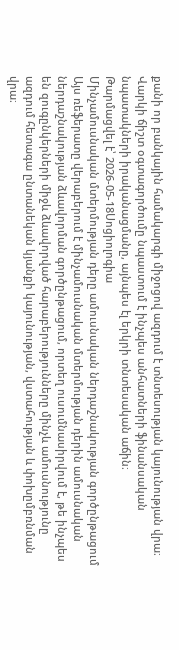քանի որ բանկային համակարգի միջոցով ազդում է տնտեսության կայունության վրա։ Վարկի ճիշտ օգտագործումը նպաստում է ինչպես անհատների ֆինանսական նպատակների իրականացմանը, այնպես էլ երկրի տնտեսական աճին։
Թարմացվել է՝ 2026-05-18Սոցիոլոգիա
Մինչամուսնական մտերմության դերը ամուսնական ներդաշնակության գործընթացում
Այս ռեֆերատը վերաբերում է մինչամուսնական մտերմության դերին ամուսնական ներդաշնակության ձևավորման գործընթացում, որտեղ ուսումնասիրվում է, թե ինչպես են զուգընկերների միջև ձևավորված հարաբերությունները մինչև ամուսնությունը ազդում հետագա ընտանեկան կյանքի կայունության, վստահության և փոխըմբռնման վրա։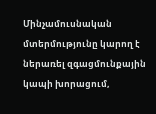Մինչամուսնական մտերմությունը կարող է ներառել զգացմունքային կապի խորացում,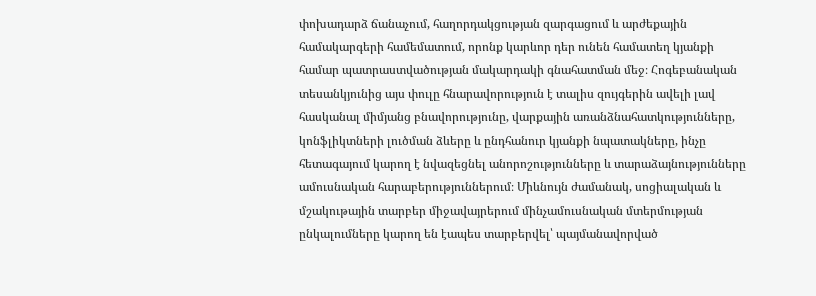փոխադարձ ճանաչում, հաղորդակցության զարգացում և արժեքային համակարգերի համեմատում, որոնք կարևոր դեր ունեն համատեղ կյանքի համար պատրաստվածության մակարդակի գնահատման մեջ։ Հոգեբանական տեսանկյունից այս փուլը հնարավորություն է տալիս զույգերին ավելի լավ հասկանալ միմյանց բնավորությունը, վարքային առանձնահատկությունները, կոնֆլիկտների լուծման ձևերը և ընդհանուր կյանքի նպատակները, ինչը հետագայում կարող է նվազեցնել անորոշությունները և տարաձայնությունները ամուսնական հարաբերություններում։ Միևնույն ժամանակ, սոցիալական և մշակութային տարբեր միջավայրերում մինչամուսնական մտերմության ընկալումները կարող են էապես տարբերվել՝ պայմանավորված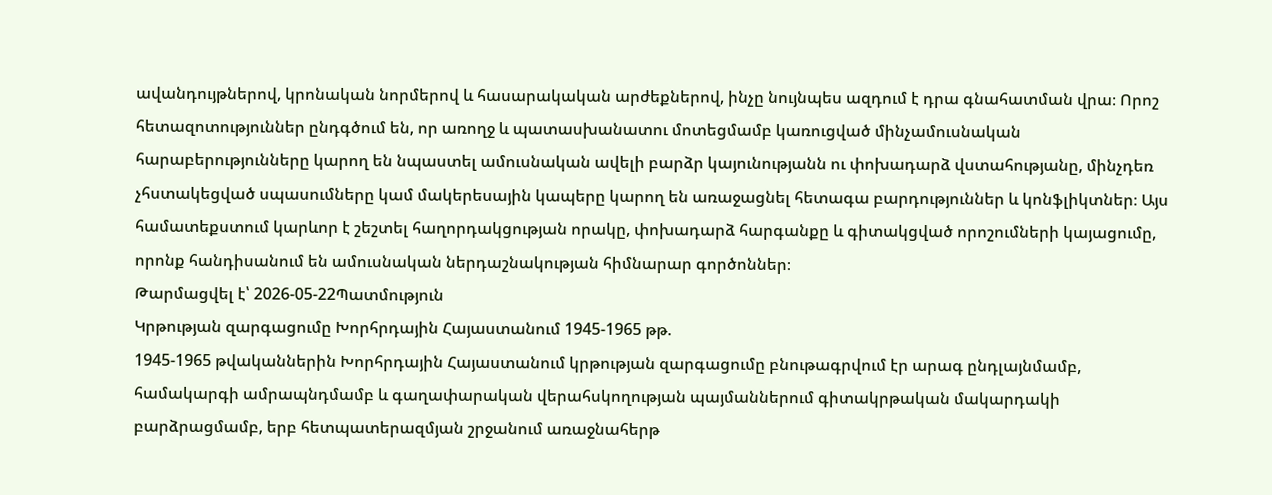ավանդույթներով, կրոնական նորմերով և հասարակական արժեքներով, ինչը նույնպես ազդում է դրա գնահատման վրա։ Որոշ հետազոտություններ ընդգծում են, որ առողջ և պատասխանատու մոտեցմամբ կառուցված մինչամուսնական հարաբերությունները կարող են նպաստել ամուսնական ավելի բարձր կայունությանն ու փոխադարձ վստահությանը, մինչդեռ չհստակեցված սպասումները կամ մակերեսային կապերը կարող են առաջացնել հետագա բարդություններ և կոնֆլիկտներ։ Այս համատեքստում կարևոր է շեշտել հաղորդակցության որակը, փոխադարձ հարգանքը և գիտակցված որոշումների կայացումը, որոնք հանդիսանում են ամուսնական ներդաշնակության հիմնարար գործոններ։
Թարմացվել է՝ 2026-05-22Պատմություն
Կրթության զարգացումը Խորհրդային Հայաստանում 1945-1965 թթ.
1945-1965 թվականներին Խորհրդային Հայաստանում կրթության զարգացումը բնութագրվում էր արագ ընդլայնմամբ, համակարգի ամրապնդմամբ և գաղափարական վերահսկողության պայմաններում գիտակրթական մակարդակի բարձրացմամբ, երբ հետպատերազմյան շրջանում առաջնահերթ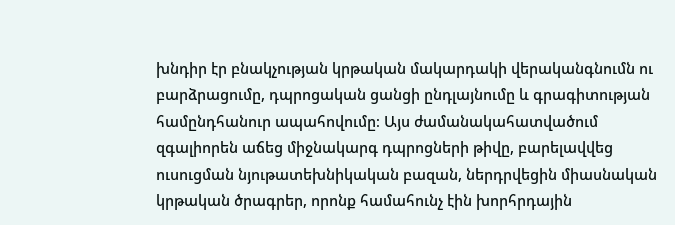խնդիր էր բնակչության կրթական մակարդակի վերականգնումն ու բարձրացումը, դպրոցական ցանցի ընդլայնումը և գրագիտության համընդհանուր ապահովումը։ Այս ժամանակահատվածում զգալիորեն աճեց միջնակարգ դպրոցների թիվը, բարելավվեց ուսուցման նյութատեխնիկական բազան, ներդրվեցին միասնական կրթական ծրագրեր, որոնք համահունչ էին խորհրդային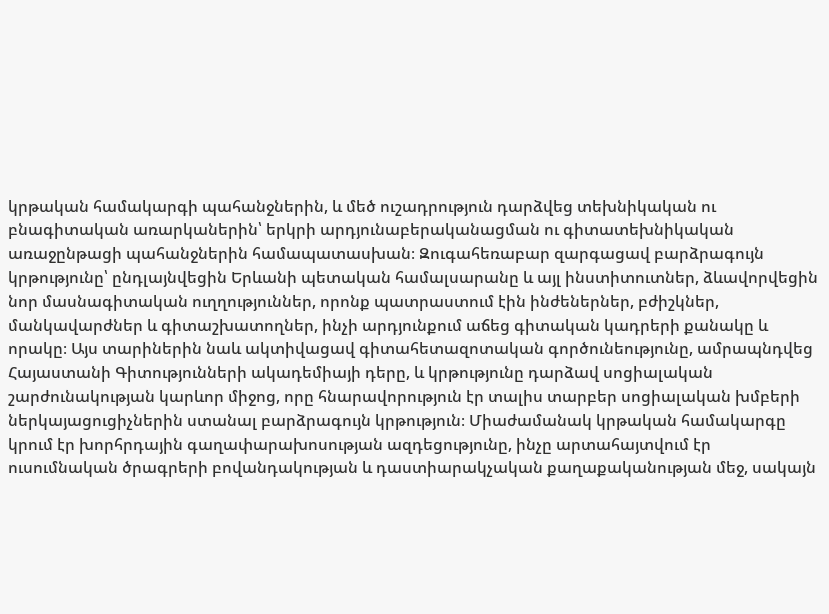կրթական համակարգի պահանջներին, և մեծ ուշադրություն դարձվեց տեխնիկական ու բնագիտական առարկաներին՝ երկրի արդյունաբերականացման ու գիտատեխնիկական առաջընթացի պահանջներին համապատասխան։ Զուգահեռաբար զարգացավ բարձրագույն կրթությունը՝ ընդլայնվեցին Երևանի պետական համալսարանը և այլ ինստիտուտներ, ձևավորվեցին նոր մասնագիտական ուղղություններ, որոնք պատրաստում էին ինժեներներ, բժիշկներ, մանկավարժներ և գիտաշխատողներ, ինչի արդյունքում աճեց գիտական կադրերի քանակը և որակը։ Այս տարիներին նաև ակտիվացավ գիտահետազոտական գործունեությունը, ամրապնդվեց Հայաստանի Գիտությունների ակադեմիայի դերը, և կրթությունը դարձավ սոցիալական շարժունակության կարևոր միջոց, որը հնարավորություն էր տալիս տարբեր սոցիալական խմբերի ներկայացուցիչներին ստանալ բարձրագույն կրթություն։ Միաժամանակ կրթական համակարգը կրում էր խորհրդային գաղափարախոսության ազդեցությունը, ինչը արտահայտվում էր ուսումնական ծրագրերի բովանդակության և դաստիարակչական քաղաքականության մեջ, սակայն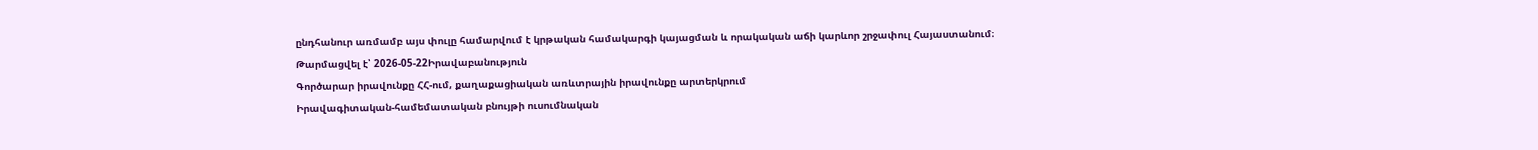ընդհանուր առմամբ այս փուլը համարվում է կրթական համակարգի կայացման և որակական աճի կարևոր շրջափուլ Հայաստանում։
Թարմացվել է՝ 2026-05-22Իրավաբանություն
Գործարար իրավունքը ՀՀ-ում, քաղաքացիական առևտրային իրավունքը արտերկրում
Իրավագիտական-համեմատական բնույթի ուսումնական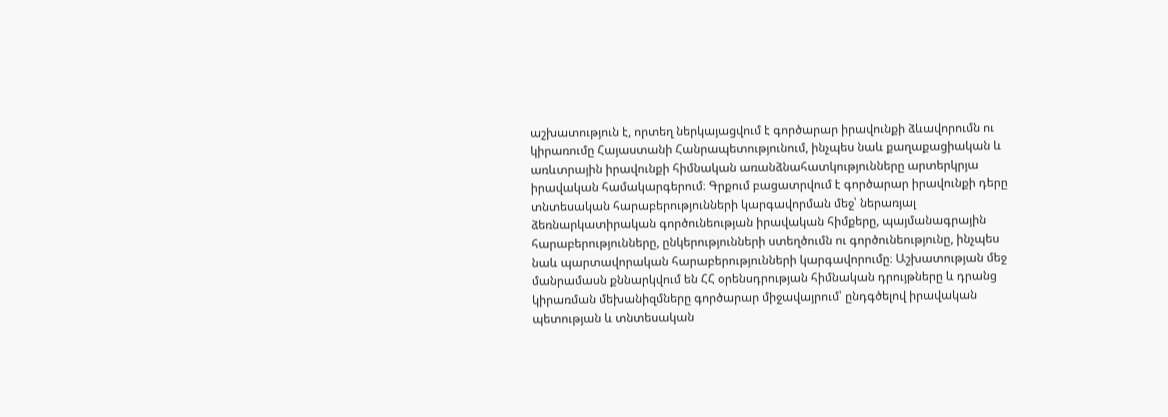աշխատություն է, որտեղ ներկայացվում է գործարար իրավունքի ձևավորումն ու կիրառումը Հայաստանի Հանրապետությունում, ինչպես նաև քաղաքացիական և առևտրային իրավունքի հիմնական առանձնահատկությունները արտերկրյա իրավական համակարգերում։ Գրքում բացատրվում է գործարար իրավունքի դերը տնտեսական հարաբերությունների կարգավորման մեջ՝ ներառյալ ձեռնարկատիրական գործունեության իրավական հիմքերը, պայմանագրային հարաբերությունները, ընկերությունների ստեղծումն ու գործունեությունը, ինչպես նաև պարտավորական հարաբերությունների կարգավորումը։ Աշխատության մեջ մանրամասն քննարկվում են ՀՀ օրենսդրության հիմնական դրույթները և դրանց կիրառման մեխանիզմները գործարար միջավայրում՝ ընդգծելով իրավական պետության և տնտեսական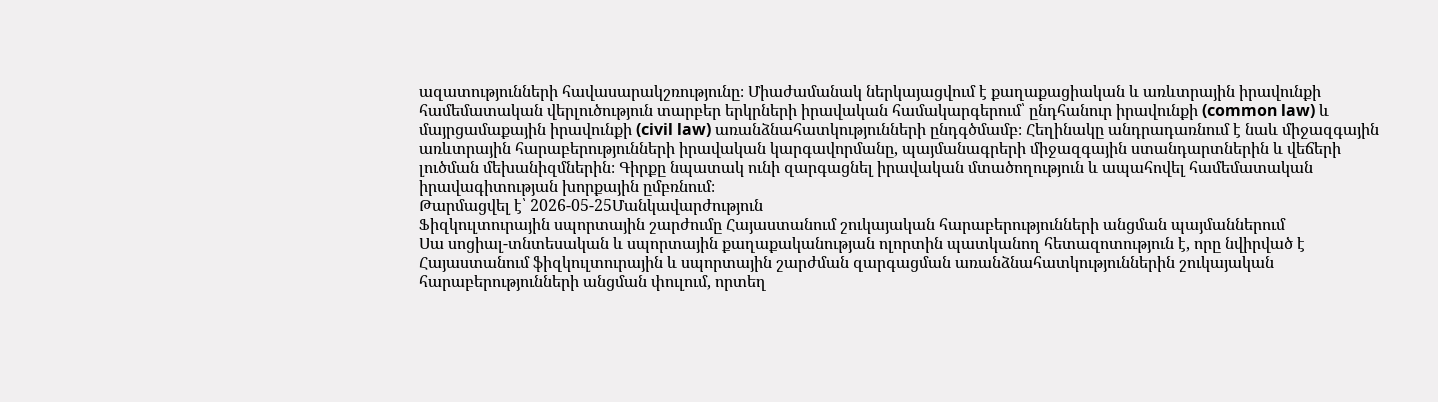ազատությունների հավասարակշռությունը։ Միաժամանակ ներկայացվում է քաղաքացիական և առևտրային իրավունքի համեմատական վերլուծություն տարբեր երկրների իրավական համակարգերում՝ ընդհանուր իրավունքի (common law) և մայրցամաքային իրավունքի (civil law) առանձնահատկությունների ընդգծմամբ։ Հեղինակը անդրադառնում է նաև միջազգային առևտրային հարաբերությունների իրավական կարգավորմանը, պայմանագրերի միջազգային ստանդարտներին և վեճերի լուծման մեխանիզմներին։ Գիրքը նպատակ ունի զարգացնել իրավական մտածողություն և ապահովել համեմատական իրավագիտության խորքային ըմբռնում։
Թարմացվել է՝ 2026-05-25Մանկավարժություն
Ֆիզկուլտուրային սպորտային շարժումը Հայաստանում շուկայական հարաբերությունների անցման պայմաններում
Սա սոցիալ-տնտեսական և սպորտային քաղաքականության ոլորտին պատկանող հետազոտություն է, որը նվիրված է Հայաստանում ֆիզկուլտուրային և սպորտային շարժման զարգացման առանձնահատկություններին շուկայական հարաբերությունների անցման փուլում, որտեղ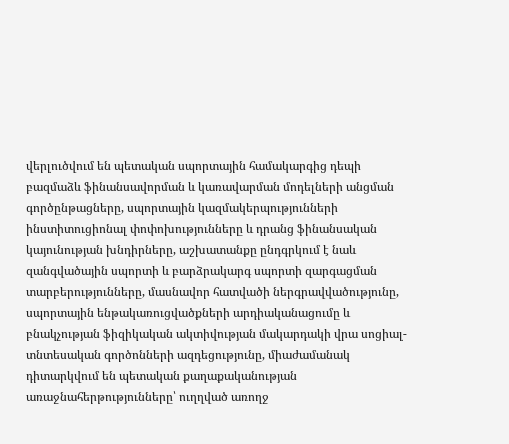վերլուծվում են պետական սպորտային համակարգից դեպի բազմաձև ֆինանսավորման և կառավարման մոդելների անցման գործընթացները, սպորտային կազմակերպությունների ինստիտուցիոնալ փոփոխությունները և դրանց ֆինանսական կայունության խնդիրները, աշխատանքը ընդգրկում է նաև զանգվածային սպորտի և բարձրակարգ սպորտի զարգացման տարբերությունները, մասնավոր հատվածի ներգրավվածությունը, սպորտային ենթակառուցվածքների արդիականացումը և բնակչության ֆիզիկական ակտիվության մակարդակի վրա սոցիալ-տնտեսական գործոնների ազդեցությունը, միաժամանակ դիտարկվում են պետական քաղաքականության առաջնահերթությունները՝ ուղղված առողջ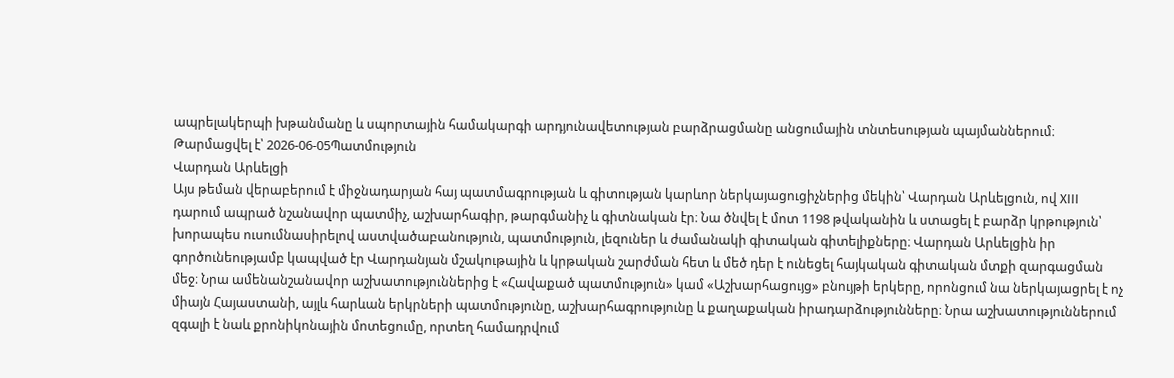ապրելակերպի խթանմանը և սպորտային համակարգի արդյունավետության բարձրացմանը անցումային տնտեսության պայմաններում։
Թարմացվել է՝ 2026-06-05Պատմություն
Վարդան Արևելցի
Այս թեման վերաբերում է միջնադարյան հայ պատմագրության և գիտության կարևոր ներկայացուցիչներից մեկին՝ Վարդան Արևելցուն, ով XIII դարում ապրած նշանավոր պատմիչ, աշխարհագիր, թարգմանիչ և գիտնական էր։ Նա ծնվել է մոտ 1198 թվականին և ստացել է բարձր կրթություն՝ խորապես ուսումնասիրելով աստվածաբանություն, պատմություն, լեզուներ և ժամանակի գիտական գիտելիքները։ Վարդան Արևելցին իր գործունեությամբ կապված էր Վարդանյան մշակութային և կրթական շարժման հետ և մեծ դեր է ունեցել հայկական գիտական մտքի զարգացման մեջ։ Նրա ամենանշանավոր աշխատություններից է «Հավաքած պատմություն» կամ «Աշխարհացույց» բնույթի երկերը, որոնցում նա ներկայացրել է ոչ միայն Հայաստանի, այլև հարևան երկրների պատմությունը, աշխարհագրությունը և քաղաքական իրադարձությունները։ Նրա աշխատություններում զգալի է նաև քրոնիկոնային մոտեցումը, որտեղ համադրվում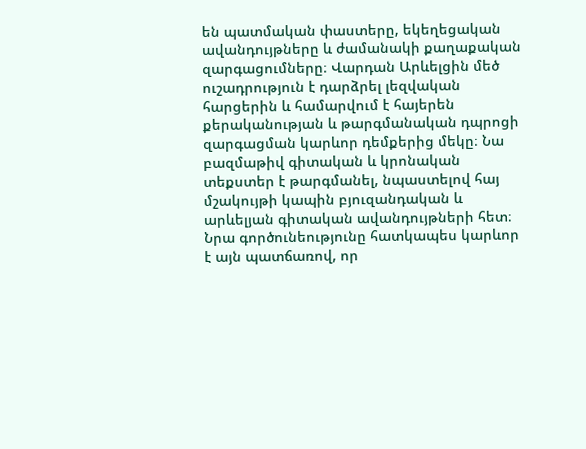են պատմական փաստերը, եկեղեցական ավանդույթները և ժամանակի քաղաքական զարգացումները։ Վարդան Արևելցին մեծ ուշադրություն է դարձրել լեզվական հարցերին և համարվում է հայերեն քերականության և թարգմանական դպրոցի զարգացման կարևոր դեմքերից մեկը։ Նա բազմաթիվ գիտական և կրոնական տեքստեր է թարգմանել, նպաստելով հայ մշակույթի կապին բյուզանդական և արևելյան գիտական ավանդույթների հետ։ Նրա գործունեությունը հատկապես կարևոր է այն պատճառով, որ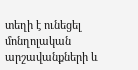տեղի է ունեցել մոնղոլական արշավանքների և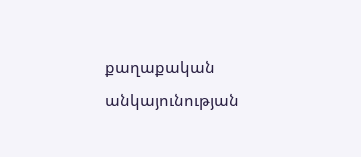քաղաքական անկայունության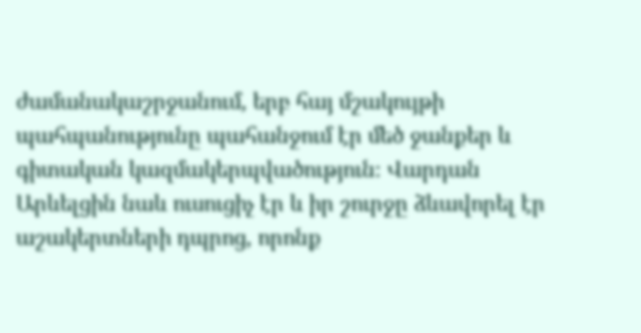ժամանակաշրջանում, երբ հայ մշակույթի պահպանությունը պահանջում էր մեծ ջանքեր և գիտական կազմակերպվածություն։ Վարդան Արևելցին նաև ուսուցիչ էր և իր շուրջը ձևավորել էր աշակերտների դպրոց, որոնք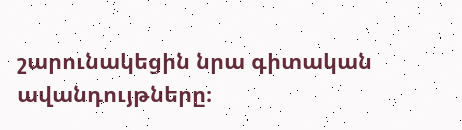շարունակեցին նրա գիտական ավանդույթները։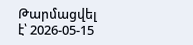Թարմացվել է՝ 2026-05-15